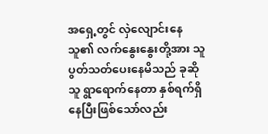အရှေ့တွင် လှဲလျောင်းနေသူ၏ လက်နွေးနွေးတို့အား သူပွတ်သတ်ပေးနေမိသည် ခုဆိုသူ ရွာရောက်နေတာ နှစ်ရက်ရှိနေပြီးဖြစ်သော်လည်း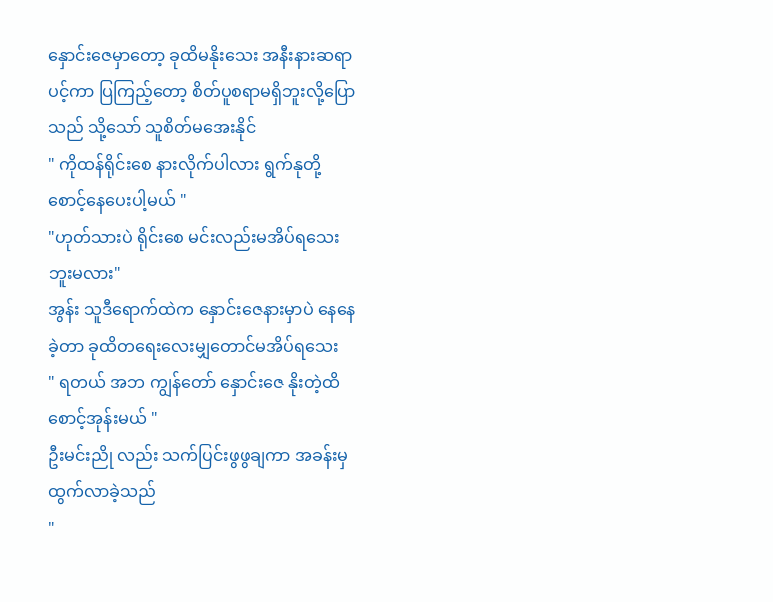နှောင်းဇေမှာတော့ ခုထိမနိုးသေး အနီးနားဆရာပင့်ကာ ပြကြည့်တော့ စိတ်ပူစရာမရှိဘူးလို့ပြောသည် သို့သော် သူစိတ်မအေးနိုင်
" ကိုထန်ရိုင်းစေ နားလိုက်ပါလား ရွက်နုတို့စောင့်နေပေးပါ့မယ် "
"ဟုတ်သားပဲ ရိုင်းစေ မင်းလည်းမအိပ်ရသေးဘူးမလား"
အွန်း သူဒီရောက်ထဲက နှောင်းဇေနားမှာပဲ နေနေခဲ့တာ ခုထိတရေးလေးမျှတောင်မအိပ်ရသေး
" ရတယ် အဘ ကျွန်တော် နှောင်းဇေ နိုးတဲ့ထိ စောင့်အုန်းမယ် "
ဦးမင်းညို လည်း သက်ပြင်းဖွဖွချကာ အခန်းမှထွက်လာခဲ့သည်
"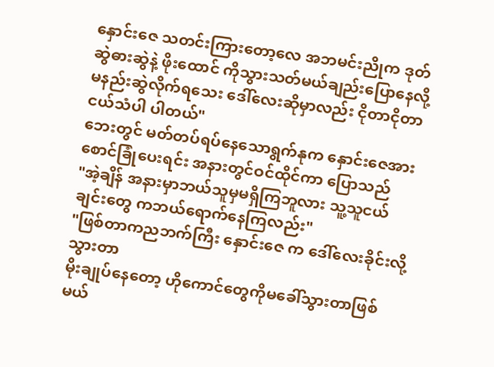နှောင်းဇေ သတင်းကြားတော့လေ အဘမင်းညိုက ဒုတ်ဆွဲဓားဆွဲနဲ့ ဖိုးထောင် ကိုသွားသတ်မယ်ချည်းပြောနေလို့ မနည်းဆွဲလိုက်ရသေး ဒေါ်လေးဆိုမှာလည်း ငိုတာငိုတာ ငယ်သံပါ ပါတယ်"
ဘေးတွင် မတ်တပ်ရပ်နေသောရွက်နုက နှောင်းဇေအား စောင်ခြုံပေးရင်း အနားတွင်ဝင်ထိုင်ကာ ပြောသည်
"အဲ့ချိန် အနားမှာဘယ်သူမှမရှိကြဘူလား သူ့သူငယ်ချင်းတွေ ကဘယ်ရောက်နေကြလည်း"
"ဖြစ်တာကညဘက်ကြီး နှောင်းဇေ က ဒေါ်လေးခိုင်းလို့သွားတာ
မိုးချုပ်နေတော့ ဟိုကောင်တွေကိုမခေါ်သွားတာဖြစ်မယ်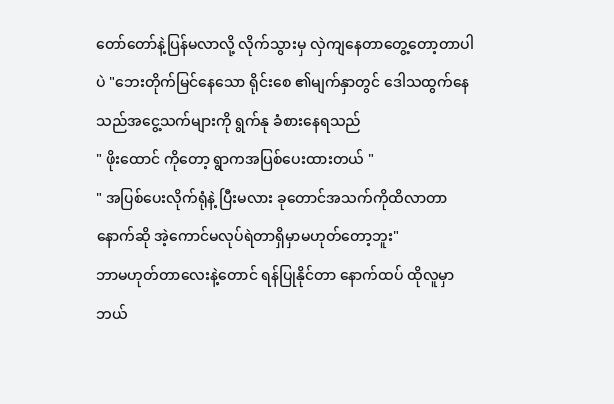တော်တော်နဲ့ပြန်မလာလို့ လိုက်သွားမှ လှဲကျနေတာတွေ့တော့တာပါပဲ "ဘေးတိုက်မြင်နေသော ရိုင်းစေ ၏မျက်နှာတွင် ဒေါသထွက်နေသည်အငွေ့သက်များကို ရွက်နု ခံစားနေရသည်
" ဖိုးထောင် ကိုတော့ ရွာကအပြစ်ပေးထားတယ် "
" အပြစ်ပေးလိုက်ရုံနဲ့ ပြီးမလား ခုတောင်အသက်ကိုထိလာတာ နောက်ဆို အဲ့ကောင်မလုပ်ရဲတာရှိမှာမဟုတ်တော့ဘူး"
ဘာမဟုတ်တာလေးနဲ့တောင် ရန်ပြုနိုင်တာ နောက်ထပ် ထိုလူမှာဘယ်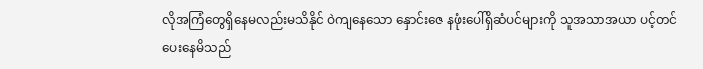လိုအကြံတွေရှိနေမလည်းမသိနိုင် ဝဲကျနေသော နှောင်းဇေ နဖုံးပေါ်ရှိဆံပင်များကို သူအသာအယာ ပင့်တင်ပေးနေမိသည်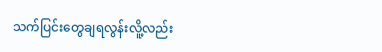သက်ပြင်းတွေချရလွန်းလိူ့လည်း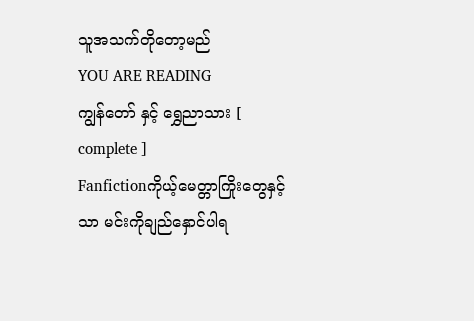သူအသက်တိုတော့မည်
YOU ARE READING
ကျွန်တော် နှင့် ရွှေညာသား [ complete ]
Fanfictionကိုယ့်မေတ္တာကြိုးတွေနှင့်သာ မင်းကိုချည်နှောင်ပါရ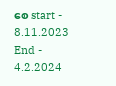စေ start - 8.11.2023 End - 4.2.2024